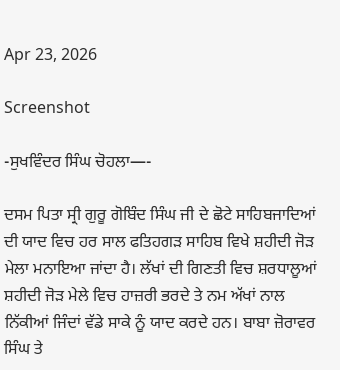Apr 23, 2026

Screenshot

-ਸੁਖਵਿੰਦਰ ਸਿੰਘ ਚੋਹਲਾ—-

ਦਸਮ ਪਿਤਾ ਸ੍ਰੀ ਗੁਰੂ ਗੋਬਿੰਦ ਸਿੰਘ ਜੀ ਦੇ ਛੋਟੇ ਸਾਹਿਬਜਾਦਿਆਂ ਦੀ ਯਾਦ ਵਿਚ ਹਰ ਸਾਲ ਫਤਿਹਗੜ ਸਾਹਿਬ ਵਿਖੇ ਸ਼ਹੀਦੀ ਜੋੜ ਮੇਲਾ ਮਨਾਇਆ ਜਾਂਦਾ ਹੈ। ਲੱਖਾਂ ਦੀ ਗਿਣਤੀ ਵਿਚ ਸ਼ਰਧਾਲੂਆਂ ਸ਼ਹੀਦੀ ਜੋੜ ਮੇਲੇ ਵਿਚ ਹਾਜ਼ਰੀ ਭਰਦੇ ਤੇ ਨਮ ਅੱਖਾਂ ਨਾਲ ਨਿੱਕੀਆਂ ਜਿੰਦਾਂ ਵੱਡੇ ਸਾਕੇ ਨੂੰ ਯਾਦ ਕਰਦੇ ਹਨ। ਬਾਬਾ ਜ਼ੋਰਾਵਰ ਸਿੰਘ ਤੇ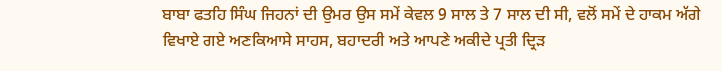ਬਾਬਾ ਫਤਹਿ ਸਿੰਘ ਜਿਹਨਾਂ ਦੀ ਉਮਰ ਉਸ ਸਮੇਂ ਕੇਵਲ 9 ਸਾਲ ਤੇ 7 ਸਾਲ ਦੀ ਸੀ, ਵਲੋਂ ਸਮੇਂ ਦੇ ਹਾਕਮ ਅੱਗੇ ਵਿਖਾਏ ਗਏ ਅਣਕਿਆਸੇ ਸਾਹਸ, ਬਹਾਦਰੀ ਅਤੇ ਆਪਣੇ ਅਕੀਦੇ ਪ੍ਰਤੀ ਦ੍ਰਿੜ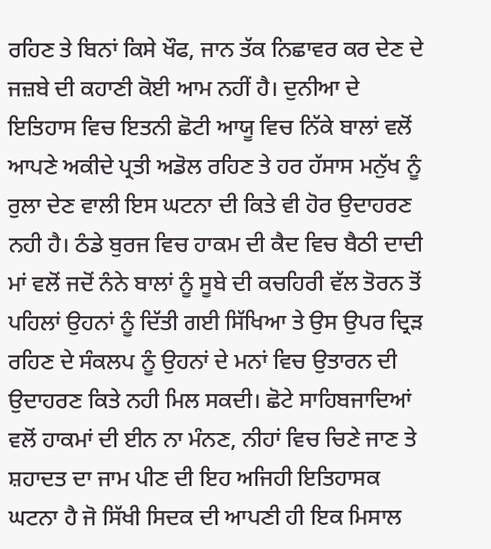ਰਹਿਣ ਤੇ ਬਿਨਾਂ ਕਿਸੇ ਖੌਫ, ਜਾਨ ਤੱਕ ਨਿਛਾਵਰ ਕਰ ਦੇਣ ਦੇ ਜਜ਼ਬੇ ਦੀ ਕਹਾਣੀ ਕੋਈ ਆਮ ਨਹੀਂ ਹੈ। ਦੁਨੀਆ ਦੇ ਇਤਿਹਾਸ ਵਿਚ ਇਤਨੀ ਛੋਟੀ ਆਯੂ ਵਿਚ ਨਿੱਕੇ ਬਾਲਾਂ ਵਲੋਂ ਆਪਣੇ ਅਕੀਦੇ ਪ੍ਰਤੀ ਅਡੋਲ ਰਹਿਣ ਤੇ ਹਰ ਹੱਸਾਸ ਮਨੁੱਖ ਨੂੰ ਰੁਲਾ ਦੇਣ ਵਾਲੀ ਇਸ ਘਟਨਾ ਦੀ ਕਿਤੇ ਵੀ ਹੋਰ ਉਦਾਹਰਣ ਨਹੀ ਹੈ। ਠੰਡੇ ਬੁਰਜ ਵਿਚ ਹਾਕਮ ਦੀ ਕੈਦ ਵਿਚ ਬੈਠੀ ਦਾਦੀ ਮਾਂ ਵਲੋਂ ਜਦੋਂ ਨੰਨੇ ਬਾਲਾਂ ਨੂੰ ਸੂਬੇ ਦੀ ਕਚਹਿਰੀ ਵੱਲ ਤੋਰਨ ਤੋਂ ਪਹਿਲਾਂ ਉਹਨਾਂ ਨੂੰ ਦਿੱਤੀ ਗਈ ਸਿੱਖਿਆ ਤੇ ਉਸ ਉਪਰ ਦ੍ਰਿੜ ਰਹਿਣ ਦੇ ਸੰਕਲਪ ਨੂੰ ਉਹਨਾਂ ਦੇ ਮਨਾਂ ਵਿਚ ਉਤਾਰਨ ਦੀ ਉਦਾਹਰਣ ਕਿਤੇ ਨਹੀ ਮਿਲ ਸਕਦੀ। ਛੋਟੇ ਸਾਹਿਬਜਾਦਿਆਂ ਵਲੋਂ ਹਾਕਮਾਂ ਦੀ ਈਨ ਨਾ ਮੰਨਣ, ਨੀਹਾਂ ਵਿਚ ਚਿਣੇ ਜਾਣ ਤੇ ਸ਼ਹਾਦਤ ਦਾ ਜਾਮ ਪੀਣ ਦੀ ਇਹ ਅਜਿਹੀ ਇਤਿਹਾਸਕ ਘਟਨਾ ਹੈ ਜੋ ਸਿੱਖੀ ਸਿਦਕ ਦੀ ਆਪਣੀ ਹੀ ਇਕ ਮਿਸਾਲ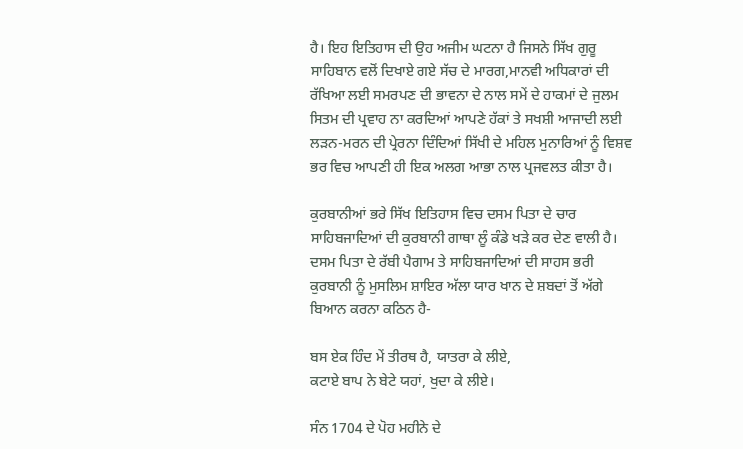ਹੈ। ਇਹ ਇਤਿਹਾਸ ਦੀ ਉਹ ਅਜੀਮ ਘਟਨਾ ਹੈ ਜਿਸਨੇ ਸਿੱਖ ਗੁਰੂ ਸਾਹਿਬਾਨ ਵਲੋਂ ਦਿਖਾਏ ਗਏ ਸੱਚ ਦੇ ਮਾਰਗ,ਮਾਨਵੀ ਅਧਿਕਾਰਾਂ ਦੀ ਰੱਖਿਆ ਲਈ ਸਮਰਪਣ ਦੀ ਭਾਵਨਾ ਦੇ ਨਾਲ ਸਮੇਂ ਦੇ ਹਾਕਮਾਂ ਦੇ ਜੁਲਮ ਸਿਤਮ ਦੀ ਪ੍ਰਵਾਹ ਨਾ ਕਰਦਿਆਂ ਆਪਣੇ ਹੱਕਾਂ ਤੇ ਸਖਸ਼ੀ ਆਜਾਦੀ ਲਈ ਲੜਨ-ਮਰਨ ਦੀ ਪ੍ਰੇਰਨਾ ਦਿੰਦਿਆਂ ਸਿੱਖੀ ਦੇ ਮਹਿਲ ਮੁਨਾਰਿਆਂ ਨੂੰ ਵਿਸ਼ਵ ਭਰ ਵਿਚ ਆਪਣੀ ਹੀ ਇਕ ਅਲਗ ਆਭਾ ਨਾਲ ਪ੍ਰਜਵਲਤ ਕੀਤਾ ਹੈ।

ਕੁਰਬਾਨੀਆਂ ਭਰੇ ਸਿੱਖ ਇਤਿਹਾਸ ਵਿਚ ਦਸਮ ਪਿਤਾ ਦੇ ਚਾਰ ਸਾਹਿਬਜਾਦਿਆਂ ਦੀ ਕੁਰਬਾਨੀ ਗਾਥਾ ਲੂੰ ਕੰਡੇ ਖੜੇ ਕਰ ਦੇਣ ਵਾਲੀ ਹੈ। ਦਸਮ ਪਿਤਾ ਦੇ ਰੱਬੀ ਪੈਗਾਮ ਤੇ ਸਾਹਿਬਜਾਦਿਆਂ ਦੀ ਸਾਹਸ ਭਰੀ ਕੁਰਬਾਨੀ ਨੂੰ ਮੁਸਲਿਮ ਸ਼ਾਇਰ ਅੱਲਾ ਯਾਰ ਖਾਨ ਦੇ ਸ਼ਬਦਾਂ ਤੋਂ ਅੱਗੇ ਬਿਆਨ ਕਰਨਾ ਕਠਿਨ ਹੈ-

ਬਸ ਏਕ ਹਿੰਦ ਮੇਂ ਤੀਰਥ ਹੈ, ਯਾਤਰਾ ਕੇ ਲੀਏ,
ਕਟਾਏ ਬਾਪ ਨੇ ਬੇਟੇ ਯਹਾਂ, ਖੁਦਾ ਕੇ ਲੀਏ।

ਸੰਨ 1704 ਦੇ ਪੋਹ ਮਹੀਨੇ ਦੇ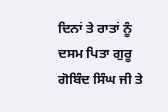ਦਿਨਾਂ ਤੇ ਰਾਤਾਂ ਨੂੰ ਦਸਮ ਪਿਤਾ ਗੁਰੂ ਗੋਬਿੰਦ ਸਿੰਘ ਜੀ ਤੇ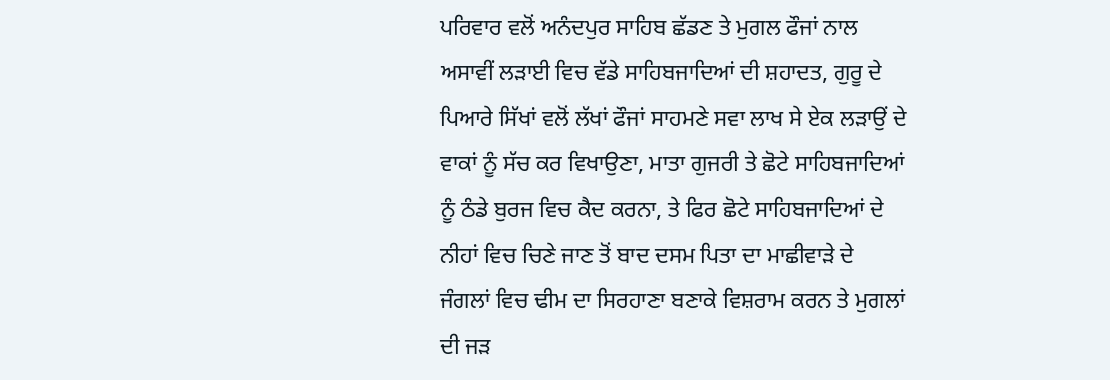ਪਰਿਵਾਰ ਵਲੋਂ ਅਨੰਦਪੁਰ ਸਾਹਿਬ ਛੱਡਣ ਤੇ ਮੁਗਲ ਫੌਜਾਂ ਨਾਲ ਅਸਾਵੀਂ ਲੜਾਈ ਵਿਚ ਵੱਡੇ ਸਾਹਿਬਜਾਦਿਆਂ ਦੀ ਸ਼ਹਾਦਤ, ਗੁਰੂ ਦੇ ਪਿਆਰੇ ਸਿੱਖਾਂ ਵਲੋਂ ਲੱਖਾਂ ਫੌਜਾਂ ਸਾਹਮਣੇ ਸਵਾ ਲਾਖ ਸੇ ਏਕ ਲੜਾਉਂ ਦੇ ਵਾਕਾਂ ਨੂੰ ਸੱਚ ਕਰ ਵਿਖਾਉਣਾ, ਮਾਤਾ ਗੁਜਰੀ ਤੇ ਛੋਟੇ ਸਾਹਿਬਜਾਦਿਆਂ ਨੂੰ ਠੰਡੇ ਬੁਰਜ ਵਿਚ ਕੈਦ ਕਰਨਾ, ਤੇ ਫਿਰ ਛੋਟੇ ਸਾਹਿਬਜਾਦਿਆਂ ਦੇ ਨੀਹਾਂ ਵਿਚ ਚਿਣੇ ਜਾਣ ਤੋਂ ਬਾਦ ਦਸਮ ਪਿਤਾ ਦਾ ਮਾਛੀਵਾੜੇ ਦੇ ਜੰਗਲਾਂ ਵਿਚ ਢੀਮ ਦਾ ਸਿਰਹਾਣਾ ਬਣਾਕੇ ਵਿਸ਼ਰਾਮ ਕਰਨ ਤੇ ਮੁਗਲਾਂ ਦੀ ਜੜ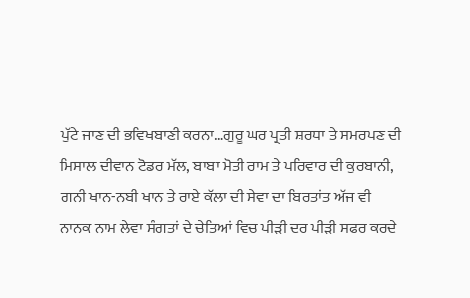ਪੁੱਟੇ ਜਾਣ ਦੀ ਭਵਿਖਬਾਣੀ ਕਰਨਾ…ਗੁਰੂ ਘਰ ਪ੍ਰਤੀ ਸ਼ਰਧਾ ਤੇ ਸਮਰਪਣ ਦੀ ਮਿਸਾਲ ਦੀਵਾਨ ਟੋਡਰ ਮੱਲ, ਬਾਬਾ ਮੋਤੀ ਰਾਮ ਤੇ ਪਰਿਵਾਰ ਦੀ ਕੁਰਬਾਨੀ, ਗਨੀ ਖਾਨ-ਨਬੀ ਖਾਨ ਤੇ ਰਾਏ ਕੱਲਾ ਦੀ ਸੇਵਾ ਦਾ ਬਿਰਤਾਂਤ ਅੱਜ ਵੀ ਨਾਨਕ ਨਾਮ ਲੇਵਾ ਸੰਗਤਾਂ ਦੇ ਚੇਤਿਆਂ ਵਿਚ ਪੀੜੀ ਦਰ ਪੀੜੀ ਸਫਰ ਕਰਦੇ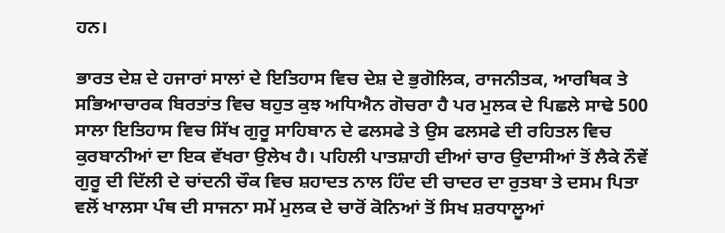ਹਨ।

ਭਾਰਤ ਦੇਸ਼ ਦੇ ਹਜਾਰਾਂ ਸਾਲਾਂ ਦੇ ਇਤਿਹਾਸ ਵਿਚ ਦੇਸ਼ ਦੇ ਭੁਗੋਲਿਕ, ਰਾਜਨੀਤਕ, ਆਰਥਿਕ ਤੇ ਸਭਿਆਚਾਰਕ ਬਿਰਤਾਂਤ ਵਿਚ ਬਹੁਤ ਕੁਝ ਅਧਿਐਨ ਗੋਚਰਾ ਹੈ ਪਰ ਮੁਲਕ ਦੇ ਪਿਛਲੇ ਸਾਢੇ 500 ਸਾਲਾ ਇਤਿਹਾਸ ਵਿਚ ਸਿੱਖ ਗੁਰੂ ਸਾਹਿਬਾਨ ਦੇ ਫਲਸਫੇ ਤੇ ਉਸ ਫਲਸਫੇ ਦੀ ਰਹਿਤਲ ਵਿਚ ਕੁਰਬਾਨੀਆਂ ਦਾ ਇਕ ਵੱਖਰਾ ਉਲੇਖ ਹੈ। ਪਹਿਲੀ ਪਾਤਸ਼ਾਹੀ ਦੀਆਂ ਚਾਰ ਉਦਾਸੀਆਂ ਤੋਂ ਲੈਕੇ ਨੌਵੇਂ ਗੁਰੂ ਦੀ ਦਿੱਲੀ ਦੇ ਚਾਂਦਨੀ ਚੌਕ ਵਿਚ ਸ਼ਹਾਦਤ ਨਾਲ ਹਿੰਦ ਦੀ ਚਾਦਰ ਦਾ ਰੁਤਬਾ ਤੇ ਦਸਮ ਪਿਤਾ ਵਲੋਂ ਖਾਲਸਾ ਪੰਥ ਦੀ ਸਾਜਨਾ ਸਮੇਂ ਮੁਲਕ ਦੇ ਚਾਰੋਂ ਕੋਨਿਆਂ ਤੋਂ ਸਿਖ ਸ਼ਰਧਾਲੂਆਂ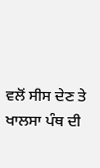ਵਲੋਂ ਸੀਸ ਦੇਣ ਤੇ ਖਾਲਸਾ ਪੰਥ ਦੀ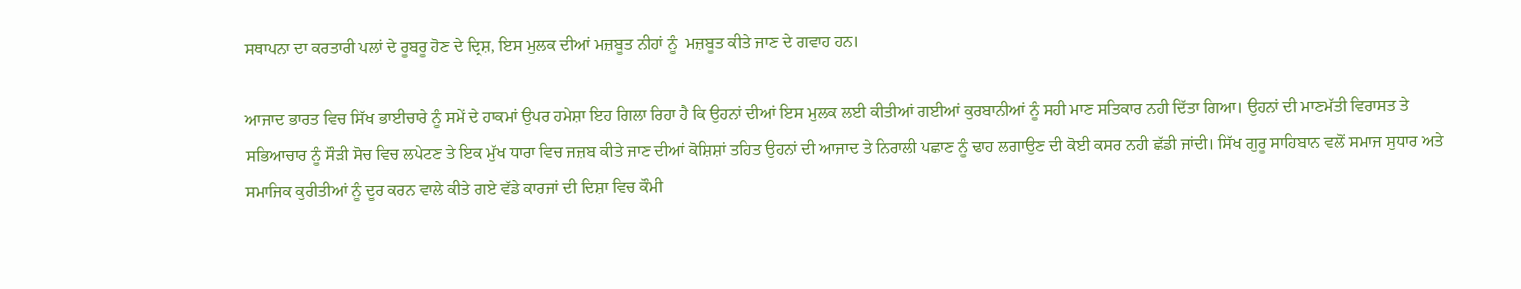ਸਥਾਪਨਾ ਦਾ ਕਰਤਾਰੀ ਪਲਾਂ ਦੇ ਰੂਬਰੂ ਹੋਣ ਦੇ ਦ੍ਰਿਸ਼, ਇਸ ਮੁਲਕ ਦੀਆਂ ਮਜ਼ਬੂਤ ਨੀਹਾਂ ਨੂੰ  ਮਜ਼ਬੂਤ ਕੀਤੇ ਜਾਣ ਦੇ ਗਵਾਹ ਹਨ।

ਆਜਾਦ ਭਾਰਤ ਵਿਚ ਸਿੱਖ ਭਾਈਚਾਰੇ ਨੂੰ ਸਮੇਂ ਦੇ ਹਾਕਮਾਂ ਉਪਰ ਹਮੇਸ਼ਾ ਇਹ ਗਿਲਾ ਰਿਹਾ ਹੈ ਕਿ ਉਹਨਾਂ ਦੀਆਂ ਇਸ ਮੁਲਕ ਲਈ ਕੀਤੀਆਂ ਗਈਆਂ ਕੁਰਬਾਨੀਆਂ ਨੂੰ ਸਹੀ ਮਾਣ ਸਤਿਕਾਰ ਨਹੀ ਦਿੱਤਾ ਗਿਆ। ਉਹਨਾਂ ਦੀ ਮਾਣਮੱਤੀ ਵਿਰਾਸਤ ਤੇ ਸਭਿਆਚਾਰ ਨੂੰ ਸੌੜੀ ਸੋਚ ਵਿਚ ਲਪੇਟਣ ਤੇ ਇਕ ਮੁੱਖ ਧਾਰਾ ਵਿਚ ਜਜ਼ਬ ਕੀਤੇ ਜਾਣ ਦੀਆਂ ਕੋਸ਼ਿਸ਼ਾਂ ਤਹਿਤ ਉਹਨਾਂ ਦੀ ਆਜਾਦ ਤੇ ਨਿਰਾਲੀ ਪਛਾਣ ਨੂੰ ਢਾਹ ਲਗਾਉਣ ਦੀ ਕੋਈ ਕਸਰ ਨਹੀ ਛੱਡੀ ਜਾਂਦੀ। ਸਿੱਖ ਗੁਰੂ ਸਾਹਿਬਾਨ ਵਲੋਂ ਸਮਾਜ ਸੁਧਾਰ ਅਤੇ ਸਮਾਜਿਕ ਕੁਰੀਤੀਆਂ ਨੂੰ ਦੂਰ ਕਰਨ ਵਾਲੇ ਕੀਤੇ ਗਏ ਵੱਡੇ ਕਾਰਜਾਂ ਦੀ ਦਿਸ਼ਾ ਵਿਚ ਕੌਮੀ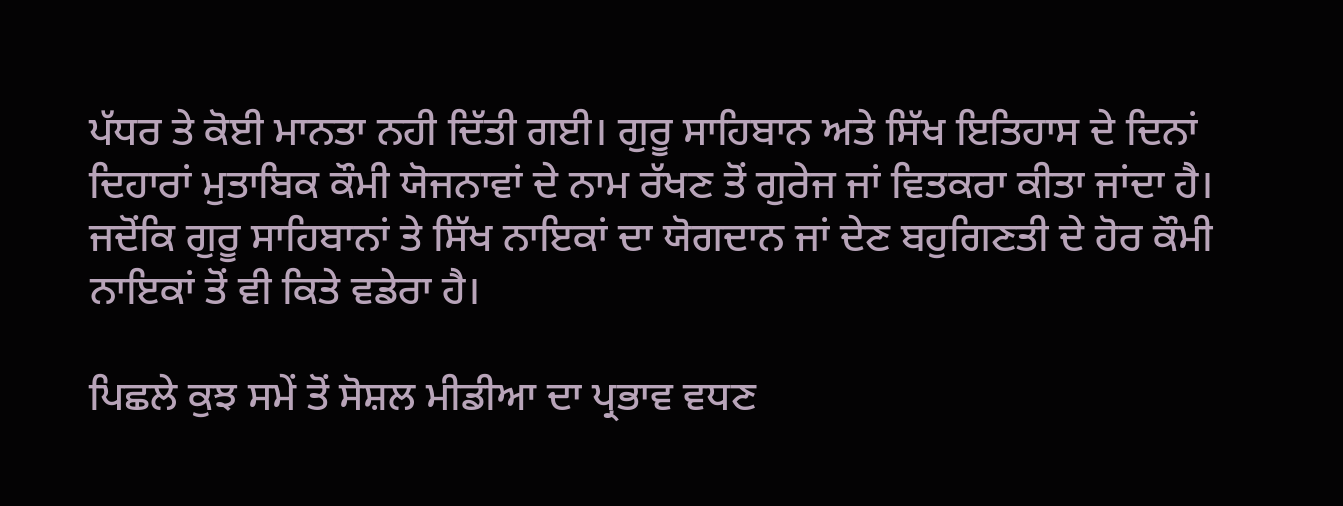ਪੱਧਰ ਤੇ ਕੋਈ ਮਾਨਤਾ ਨਹੀ ਦਿੱਤੀ ਗਈ। ਗੁਰੂ ਸਾਹਿਬਾਨ ਅਤੇ ਸਿੱਖ ਇਤਿਹਾਸ ਦੇ ਦਿਨਾਂ ਦਿਹਾਰਾਂ ਮੁਤਾਬਿਕ ਕੌਮੀ ਯੋਜਨਾਵਾਂ ਦੇ ਨਾਮ ਰੱਖਣ ਤੋਂ ਗੁਰੇਜ ਜਾਂ ਵਿਤਕਰਾ ਕੀਤਾ ਜਾਂਦਾ ਹੈ। ਜਦੋਂਕਿ ਗੁਰੂ ਸਾਹਿਬਾਨਾਂ ਤੇ ਸਿੱਖ ਨਾਇਕਾਂ ਦਾ ਯੋਗਦਾਨ ਜਾਂ ਦੇਣ ਬਹੁਗਿਣਤੀ ਦੇ ਹੋਰ ਕੌਮੀ ਨਾਇਕਾਂ ਤੋਂ ਵੀ ਕਿਤੇ ਵਡੇਰਾ ਹੈ।

ਪਿਛਲੇ ਕੁਝ ਸਮੇਂ ਤੋਂ ਸੋਸ਼ਲ ਮੀਡੀਆ ਦਾ ਪ੍ਰਭਾਵ ਵਧਣ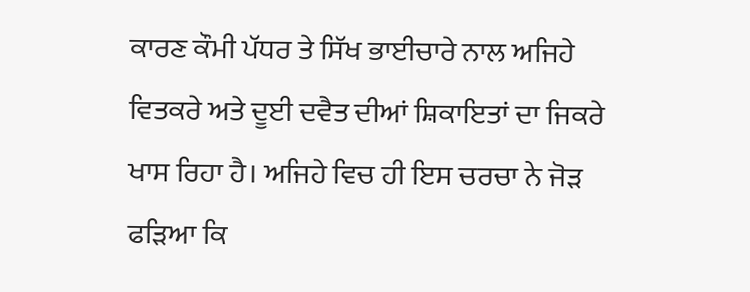ਕਾਰਣ ਕੌਮੀ ਪੱਧਰ ਤੇ ਸਿੱਖ ਭਾਈਚਾਰੇ ਨਾਲ ਅਜਿਹੇ ਵਿਤਕਰੇ ਅਤੇ ਦੂਈ ਦਵੈਤ ਦੀਆਂ ਸ਼ਿਕਾਇਤਾਂ ਦਾ ਜਿਕਰੇ ਖਾਸ ਰਿਹਾ ਹੈ। ਅਜਿਹੇ ਵਿਚ ਹੀ ਇਸ ਚਰਚਾ ਨੇ ਜੋੜ ਫੜਿਆ ਕਿ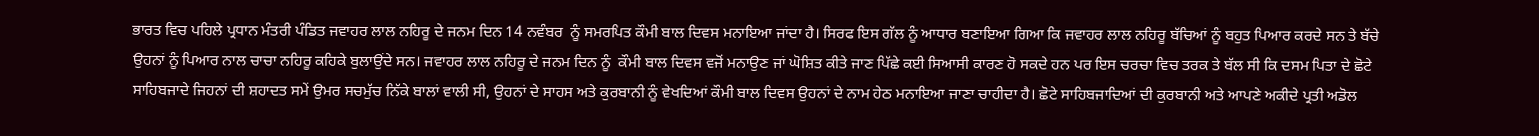ਭਾਰਤ ਵਿਚ ਪਹਿਲੇ ਪ੍ਰਧਾਨ ਮੰਤਰੀ ਪੰਡਿਤ ਜਵਾਹਰ ਲਾਲ ਨਹਿਰੂ ਦੇ ਜਨਮ ਦਿਨ 14 ਨਵੰਬਰ  ਨੂੰ ਸਮਰਪਿਤ ਕੌਮੀ ਬਾਲ ਦਿਵਸ ਮਨਾਇਆ ਜਾਂਦਾ ਹੈ। ਸਿਰਫ ਇਸ ਗੱਲ ਨੂੰ ਆਧਾਰ ਬਣਾਇਆ ਗਿਆ ਕਿ ਜਵਾਹਰ ਲਾਲ ਨਹਿਰੂ ਬੱਚਿਆਂ ਨੂੰ ਬਹੁਤ ਪਿਆਰ ਕਰਦੇ ਸਨ ਤੇ ਬੱਚੇ ਉਹਨਾਂ ਨੂੰ ਪਿਆਰ ਨਾਲ ਚਾਚਾ ਨਹਿਰੂ ਕਹਿਕੇ ਬੁਲਾਉਂਦੇ ਸਨ। ਜਵਾਹਰ ਲਾਲ ਨਹਿਰੂ ਦੇ ਜਨਮ ਦਿਨ ਨੂੰ  ਕੌਮੀ ਬਾਲ ਦਿਵਸ ਵਜੋਂ ਮਨਾਉਣ ਜਾਂ ਘੋਸ਼ਿਤ ਕੀਤੇ ਜਾਣ ਪਿੱਛੇ ਕਈ ਸਿਆਸੀ ਕਾਰਣ ਹੋ ਸਕਦੇ ਹਨ ਪਰ ਇਸ ਚਰਚਾ ਵਿਚ ਤਰਕ ਤੇ ਬੱਲ ਸੀ ਕਿ ਦਸਮ ਪਿਤਾ ਦੇ ਛੋਟੇ ਸਾਹਿਬਜਾਦੇ ਜਿਹਨਾਂ ਦੀ ਸ਼ਹਾਦਤ ਸਮੇਂ ਉਮਰ ਸਚਮੁੱਚ ਨਿੱਕੇ ਬਾਲਾਂ ਵਾਲੀ ਸੀ, ਉਹਨਾਂ ਦੇ ਸਾਹਸ ਅਤੇ ਕੁਰਬਾਨੀ ਨੂੰ ਵੇਖਦਿਆਂ ਕੌਮੀ ਬਾਲ ਦਿਵਸ ਉਹਨਾਂ ਦੇ ਨਾਮ ਹੇਠ ਮਨਾਇਆ ਜਾਣਾ ਚਾਹੀਦਾ ਹੈ। ਛੋਟੇ ਸਾਹਿਬਜਾਦਿਆਂ ਦੀ ਕੁਰਬਾਨੀ ਅਤੇ ਆਪਣੇ ਅਕੀਦੇ ਪ੍ਰਤੀ ਅਡੋਲ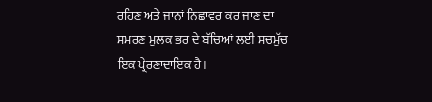ਰਹਿਣ ਅਤੇ ਜਾਨਾਂ ਨਿਛਾਵਰ ਕਰ ਜਾਣ ਦਾ ਸਮਰਣ ਮੁਲਕ ਭਰ ਦੇ ਬੱਚਿਆਂ ਲਈ ਸਚਮੁੱਚ ਇਕ ਪ੍ਰੇਰਣਾਦਾਇਕ ਹੈ।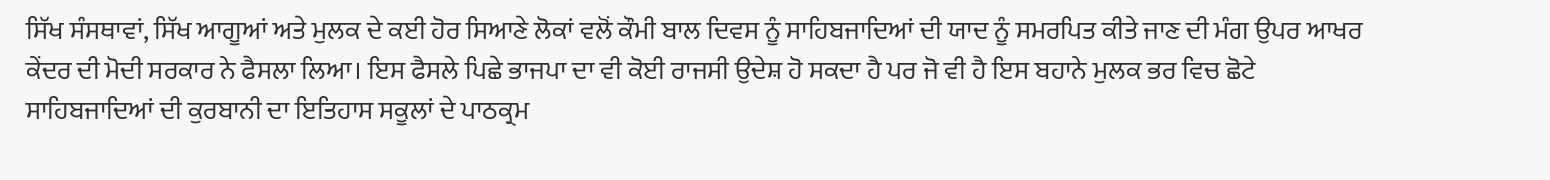ਸਿੱਖ ਸੰਸਥਾਵਾਂ, ਸਿੱਖ ਆਗੂਆਂ ਅਤੇ ਮੁਲਕ ਦੇ ਕਈ ਹੋਰ ਸਿਆਣੇ ਲੋਕਾਂ ਵਲੋਂ ਕੌਮੀ ਬਾਲ ਦਿਵਸ ਨੂੰ ਸਾਹਿਬਜਾਦਿਆਂ ਦੀ ਯਾਦ ਨੂੰ ਸਮਰਪਿਤ ਕੀਤੇ ਜਾਣ ਦੀ ਮੰਗ ਉਪਰ ਆਖਰ ਕੇਂਦਰ ਦੀ ਮੋਦੀ ਸਰਕਾਰ ਨੇ ਫੈਸਲਾ ਲਿਆ। ਇਸ ਫੈਸਲੇ ਪਿਛੇ ਭਾਜਪਾ ਦਾ ਵੀ ਕੋਈ ਰਾਜਸੀ ਉਦੇਸ਼ ਹੋ ਸਕਦਾ ਹੈ ਪਰ ਜੋ ਵੀ ਹੈ ਇਸ ਬਹਾਨੇ ਮੁਲਕ ਭਰ ਵਿਚ ਛੋਟੇ ਸਾਹਿਬਜਾਦਿਆਂ ਦੀ ਕੁਰਬਾਨੀ ਦਾ ਇਤਿਹਾਸ ਸਕੂਲਾਂ ਦੇ ਪਾਠਕ੍ਰਮ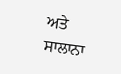ਅਤੇ ਸਾਲਾਨਾ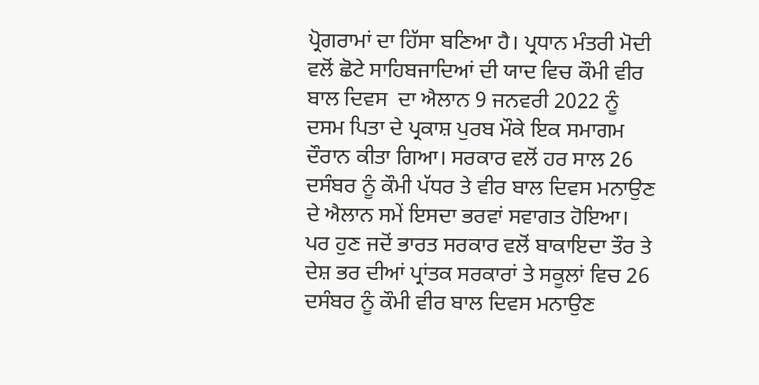ਪ੍ਰੋਗਰਾਮਾਂ ਦਾ ਹਿੱਸਾ ਬਣਿਆ ਹੈ। ਪ੍ਰਧਾਨ ਮੰਤਰੀ ਮੋਦੀ ਵਲੋਂ ਛੋਟੇ ਸਾਹਿਬਜਾਦਿਆਂ ਦੀ ਯਾਦ ਵਿਚ ਕੌਮੀ ਵੀਰ ਬਾਲ ਦਿਵਸ  ਦਾ ਐਲਾਨ 9 ਜਨਵਰੀ 2022 ਨੂੰ ਦਸਮ ਪਿਤਾ ਦੇ ਪ੍ਰਕਾਸ਼ ਪੁਰਬ ਮੌਕੇ ਇਕ ਸਮਾਗਮ ਦੌਰਾਨ ਕੀਤਾ ਗਿਆ। ਸਰਕਾਰ ਵਲੋਂ ਹਰ ਸਾਲ 26 ਦਸੰਬਰ ਨੂੰ ਕੌਮੀ ਪੱਧਰ ਤੇ ਵੀਰ ਬਾਲ ਦਿਵਸ ਮਨਾਉਣ ਦੇ ਐਲਾਨ ਸਮੇਂ ਇਸਦਾ ਭਰਵਾਂ ਸਵਾਗਤ ਹੋਇਆ। ਪਰ ਹੁਣ ਜਦੋਂ ਭਾਰਤ ਸਰਕਾਰ ਵਲੋਂ ਬਾਕਾਇਦਾ ਤੌਰ ਤੇ ਦੇਸ਼ ਭਰ ਦੀਆਂ ਪ੍ਰਾਂਤਕ ਸਰਕਾਰਾਂ ਤੇ ਸਕੂਲਾਂ ਵਿਚ 26 ਦਸੰਬਰ ਨੂੰ ਕੌਮੀ ਵੀਰ ਬਾਲ ਦਿਵਸ ਮਨਾਉਣ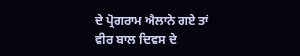ਦੇ ਪ੍ਰੋਗਰਾਮ ਐਲਾਨੇ ਗਏ ਤਾਂ ਵੀਰ ਬਾਲ ਦਿਵਸ ਦੇ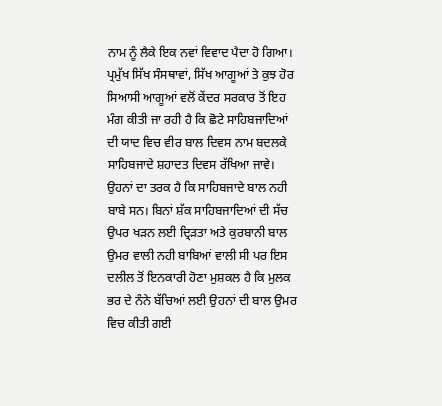ਨਾਮ ਨੂੰ ਲੈਕੇ ਇਕ ਨਵਾਂ ਵਿਵਾਦ ਪੈਦਾ ਹੋ ਗਿਆ। ਪ੍ਰਮੁੱਖ ਸਿੱਖ ਸੰਸਥਾਵਾਂ, ਸਿੱਖ ਆਗੂਆਂ ਤੇ ਕੁਝ ਹੋਰ ਸਿਆਸੀ ਆਗੂਆਂ ਵਲੋਂ ਕੇਂਦਰ ਸਰਕਾਰ ਤੋਂ ਇਹ ਮੰਗ ਕੀਤੀ ਜਾ ਰਹੀ ਹੈ ਕਿ ਛੋਟੇ ਸਾਹਿਬਜਾਦਿਆਂ ਦੀ ਯਾਦ ਵਿਚ ਵੀਰ ਬਾਲ ਦਿਵਸ ਨਾਮ ਬਦਲਕੇ ਸਾਹਿਬਜਾਦੇ ਸ਼ਹਾਦਤ ਦਿਵਸ ਰੱਖਿਆ ਜਾਵੇ। ਉਹਨਾਂ ਦਾ ਤਰਕ ਹੈ ਕਿ ਸਾਹਿਬਜਾਦੇ ਬਾਲ ਨਹੀ ਬਾਬੇ ਸਨ। ਬਿਨਾਂ ਸ਼ੱਕ ਸਾਹਿਬਜਾਦਿਆਂ ਦੀ ਸੱਚ ਉਪਰ ਖੜਨ ਲਈ ਦ੍ਰਿੜਤਾ ਅਤੇ ਕੁਰਬਾਨੀ ਬਾਲ ਉਮਰ ਵਾਲੀ ਨਹੀ ਬਾਬਿਆਂ ਵਾਲੀ ਸੀ ਪਰ ਇਸ ਦਲੀਲ ਤੋਂ ਇਨਕਾਰੀ ਹੋਣਾ ਮੁਸ਼ਕਲ ਹੈ ਕਿ ਮੁਲਕ ਭਰ ਦੇ ਨੰਨੇ ਬੱਚਿਆਂ ਲਈ ਉਹਨਾਂ ਦੀ ਬਾਲ ਉਮਰ ਵਿਚ ਕੀਤੀ ਗਈ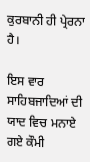ਕੁਰਬਾਨੀ ਹੀ ਪ੍ਰੇਰਨਾ ਹੈ।

ਇਸ ਵਾਰ ਸਾਹਿਬਜਾਦਿਆਂ ਦੀ ਯਾਦ ਵਿਚ ਮਨਾਏ ਗਏ ਕੌਮੀ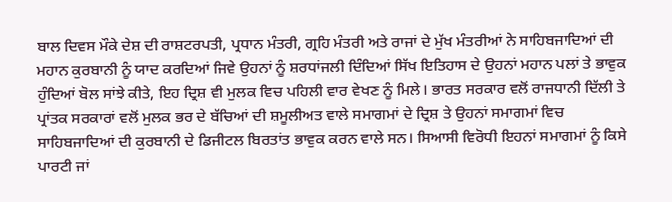ਬਾਲ ਦਿਵਸ ਮੌਕੇ ਦੇਸ਼ ਦੀ ਰਾਸ਼ਟਰਪਤੀ, ਪ੍ਰਧਾਨ ਮੰਤਰੀ, ਗ੍ਰਹਿ ਮੰਤਰੀ ਅਤੇ ਰਾਜਾਂ ਦੇ ਮੁੱਖ ਮੰਤਰੀਆਂ ਨੇ ਸਾਹਿਬਜਾਦਿਆਂ ਦੀ ਮਹਾਨ ਕੁਰਬਾਨੀ ਨੂੰ ਯਾਦ ਕਰਦਿਆਂ ਜਿਵੇ ਉਹਨਾਂ ਨੂੰ ਸ਼ਰਧਾਂਜਲੀ ਦਿੰਦਿਆਂ ਸਿੱਖ ਇਤਿਹਾਸ ਦੇ ਉਹਨਾਂ ਮਹਾਨ ਪਲਾਂ ਤੇ ਭਾਵੁਕ ਹੁੰਦਿਆਂ ਬੋਲ ਸਾਂਝੇ ਕੀਤੇ, ਇਹ ਦ੍ਰਿਸ਼ ਵੀ ਮੁਲਕ ਵਿਚ ਪਹਿਲੀ ਵਾਰ ਵੇਖਣ ਨੂੰ ਮਿਲੇ। ਭਾਰਤ ਸਰਕਾਰ ਵਲੋਂ ਰਾਜਧਾਨੀ ਦਿੱਲੀ ਤੇ ਪ੍ਰਾਂਤਕ ਸਰਕਾਰਾਂ ਵਲੋਂ ਮੁਲਕ ਭਰ ਦੇ ਬੱਚਿਆਂ ਦੀ ਸ਼ਮੂਲੀਅਤ ਵਾਲੇ ਸਮਾਗਮਾਂ ਦੇ ਦ੍ਰਿਸ਼ ਤੇ ਉਹਨਾਂ ਸਮਾਗਮਾਂ ਵਿਚ ਸਾਹਿਬਜਾਦਿਆਂ ਦੀ ਕੁਰਬਾਨੀ ਦੇ ਡਿਜੀਟਲ ਬਿਰਤਾਂਤ ਭਾਵੁਕ ਕਰਨ ਵਾਲੇ ਸਨ। ਸਿਆਸੀ ਵਿਰੋਧੀ ਇਹਨਾਂ ਸਮਾਗਮਾਂ ਨੂੰ ਕਿਸੇ ਪਾਰਟੀ ਜਾਂ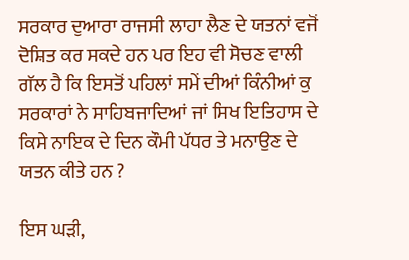ਸਰਕਾਰ ਦੁਆਰਾ ਰਾਜਸੀ ਲਾਹਾ ਲੈਣ ਦੇ ਯਤਨਾਂ ਵਜੋਂ ਦੋਸ਼ਿਤ ਕਰ ਸਕਦੇ ਹਨ ਪਰ ਇਹ ਵੀ ਸੋਚਣ ਵਾਲੀ ਗੱਲ ਹੈ ਕਿ ਇਸਤੋਂ ਪਹਿਲਾਂ ਸਮੇਂ ਦੀਆਂ ਕਿੰਨੀਆਂ ਕੁ ਸਰਕਾਰਾਂ ਨੇ ਸਾਹਿਬਜਾਦਿਆਂ ਜਾਂ ਸਿਖ ਇਤਿਹਾਸ ਦੇ ਕਿਸੇ ਨਾਇਕ ਦੇ ਦਿਨ ਕੌਮੀ ਪੱਧਰ ਤੇ ਮਨਾਉਣ ਦੇ ਯਤਨ ਕੀਤੇ ਹਨ ?

ਇਸ ਘੜੀ,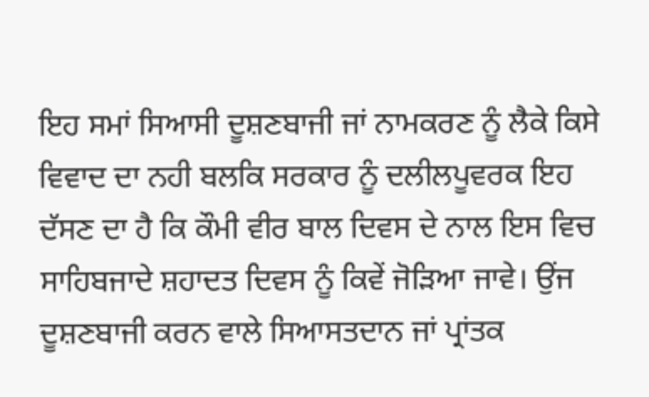ਇਹ ਸਮਾਂ ਸਿਆਸੀ ਦੂਸ਼ਣਬਾਜੀ ਜਾਂ ਨਾਮਕਰਣ ਨੂੰ ਲੈਕੇ ਕਿਸੇ ਵਿਵਾਦ ਦਾ ਨਹੀ ਬਲਕਿ ਸਰਕਾਰ ਨੂੰ ਦਲੀਲਪੂਵਰਕ ਇਹ ਦੱਸਣ ਦਾ ਹੈ ਕਿ ਕੌਮੀ ਵੀਰ ਬਾਲ ਦਿਵਸ ਦੇ ਨਾਲ ਇਸ ਵਿਚ ਸਾਹਿਬਜਾਦੇ ਸ਼ਹਾਦਤ ਦਿਵਸ ਨੂੰ ਕਿਵੇਂ ਜੋੜਿਆ ਜਾਵੇ। ਉਂਜ ਦੂਸ਼ਣਬਾਜੀ ਕਰਨ ਵਾਲੇ ਸਿਆਸਤਦਾਨ ਜਾਂ ਪ੍ਰਾਂਤਕ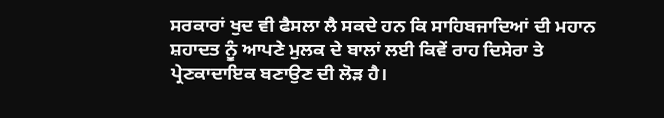ਸਰਕਾਰਾਂ ਖੁਦ ਵੀ ਫੈਸਲਾ ਲੈ ਸਕਦੇ ਹਨ ਕਿ ਸਾਹਿਬਜਾਦਿਆਂ ਦੀ ਮਹਾਨ ਸ਼ਹਾਦਤ ਨੂੰ ਆਪਣੇ ਮੁਲਕ ਦੇ ਬਾਲਾਂ ਲਈ ਕਿਵੇਂ ਰਾਹ ਦਿਸੇਰਾ ਤੇ ਪ੍ਰੇਣਕਾਦਾਇਕ ਬਣਾਉਣ ਦੀ ਲੋੜ ਹੈ।